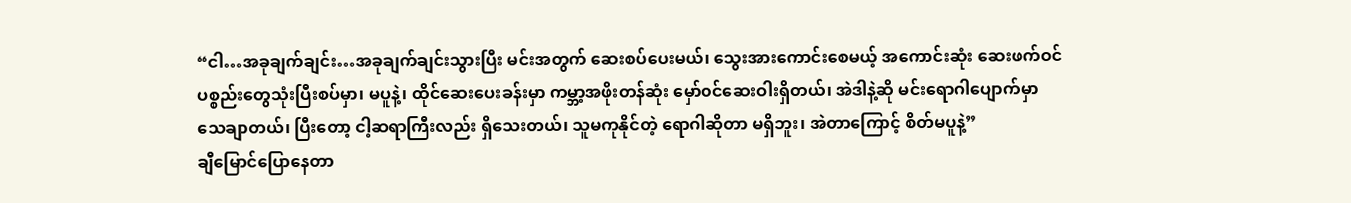“ငါ…အခုချက်ချင်း…အခုချက်ချင်းသွားပြီး မင်းအတွက် ဆေးစပ်ပေးမယ်၊ သွေးအားကောင်းစေမယ့် အကောင်းဆုံး ဆေးဖက်ဝင်ပစ္စည်းတွေသုံးပြီးစပ်မှာ၊ မပူနဲ့၊ ထိုင်ဆေးပေးခန်းမှာ ကမ္ဘာ့အဖိုးတန်ဆုံး မှော်၀င်ဆေးဝါးရှိတယ်၊ အဲဒါနဲ့ဆို မင်းရောဂါပျောက်မှာ သေချာတယ်၊ ပြီးတော့ ငါ့ဆရာကြီးလည်း ရှိသေးတယ်၊ သူမကုနိုင်တဲ့ ရောဂါဆိုတာ မရှိဘူး၊ အဲတာကြောင့် စိတ်မပူနဲ့”
ချီမြောင်ပြောနေတာ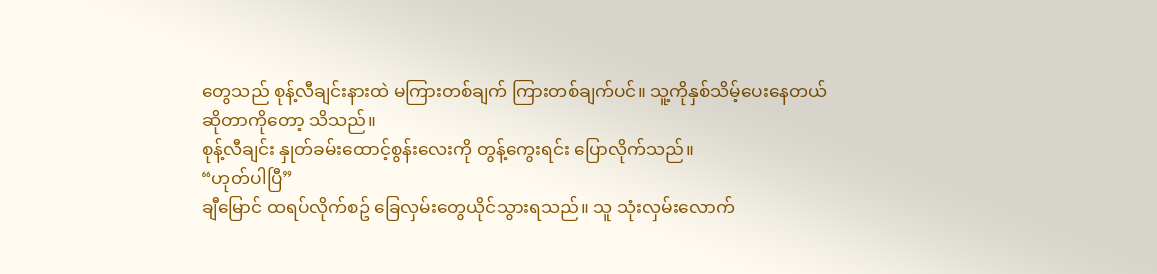တွေသည် စုန့်လီချင်းနားထဲ မကြားတစ်ချက် ကြားတစ်ချက်ပင်။ သူ့ကိုနှစ်သိမ့်ပေးနေတယ် ဆိုတာကိုတော့ သိသည်။
စုန့်လီချင်း နှုတ်ခမ်းထောင့်စွန်းလေးကို တွန့်ကွေးရင်း ပြောလိုက်သည်။
“ဟုတ်ပါပြီ”
ချီမြောင် ထရပ်လိုက်စဥ် ခြေလှမ်းတွေယိုင်သွားရသည်။ သူ သုံးလှမ်းလောက်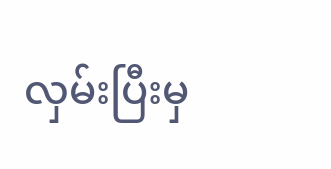လှမ်းပြီးမှ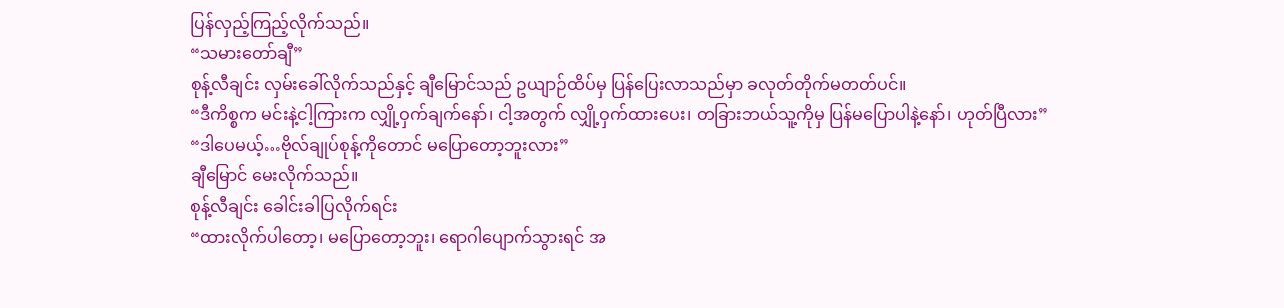ပြန်လှည့်ကြည့်လိုက်သည်။
“သမားတော်ချီ”
စုန့်လီချင်း လှမ်းခေါ်လိုက်သည်နှင့် ချီမြောင်သည် ဥယျာဉ်ထိပ်မှ ပြန်ပြေးလာသည်မှာ ခလုတ်တိုက်မတတ်ပင်။
“ဒီကိစ္စက မင်းနဲ့ငါ့ကြားက လျှို့ဝှက်ချက်နော်၊ ငါ့အတွက် လျှို့ဝှက်ထားပေး၊ တခြားဘယ်သူ့ကိုမှ ပြန်မပြောပါနဲ့နော်၊ ဟုတ်ပြီလား”
“ဒါပေမယ့်…ဗိုလ်ချုပ်စုန့်ကိုတောင် မပြောတော့ဘူးလား”
ချီမြောင် မေးလိုက်သည်။
စုန့်လီချင်း ခေါင်းခါပြလိုက်ရင်း
“ထားလိုက်ပါတော့၊ မပြောတော့ဘူး၊ ရောဂါပျောက်သွားရင် အ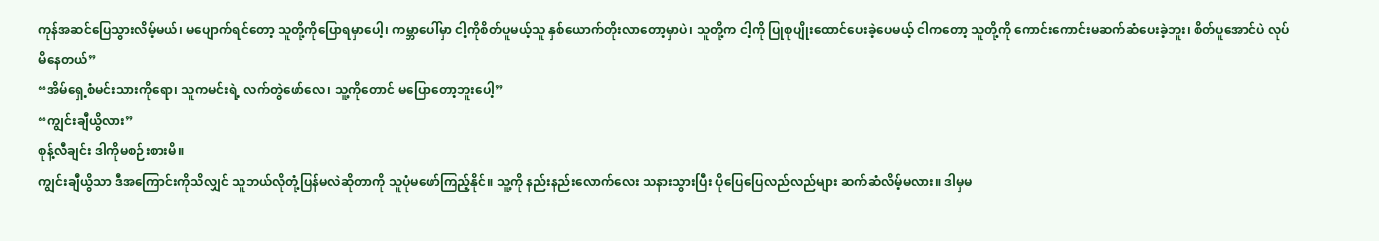ကုန်အဆင်ပြေသွားလိမ့်မယ်၊ မပျောက်ရင်တော့ သူတို့ကိုပြောရမှာပေါ့၊ ကမ္ဘာပေါ်မှာ ငါ့ကိုစိတ်ပူမယ့်သူ နှစ်ယောက်တိုးလာတော့မှာပဲ၊ သူတို့က ငါ့ကို ပြုစုပျိုးထောင်ပေးခဲ့ပေမယ့် ငါကတော့ သူတို့ကို ကောင်းကောင်းမဆက်ဆံပေးခဲ့ဘူး၊ စိတ်ပူအောင်ပဲ လုပ်မိနေတယ်”
“အိမ်ရှေ့စံမင်းသားကိုရော၊ သူကမင်းရဲ့ လက်တွဲဖော်လေ၊ သူ့ကိုတောင် မပြောတော့ဘူးပေါ့”
“ကျွင်းချီယွိလား”
စုန့်လီချင်း ဒါကိုမစဉ်းစားမိ။
ကျွင်းချီယွိသာ ဒီအကြောင်းကိုသိလျှင် သူဘယ်လိုတုံ့ပြန်မလဲဆိုတာကို သူပုံမဖော်ကြည့်နိုင်။ သူ့ကို နည်းနည်းလောက်လေး သနားသွားပြီး ပိုပြေပြေလည်လည်များ ဆက်ဆံလိမ့်မလား။ ဒါမှမ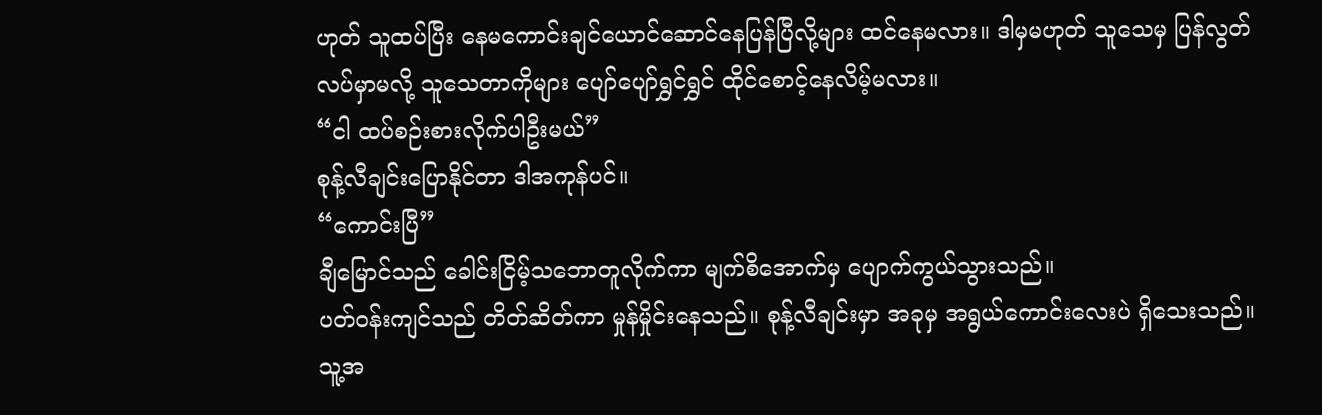ဟုတ် သူထပ်ပြီး နေမကောင်းချင်ယောင်ဆောင်နေပြန်ပြီလို့များ ထင်နေမလား။ ဒါမှမဟုတ် သူသေမှ ပြန်လွတ်လပ်မှာမလို့ သူသေတာကိုများ ပျော်ပျော်ရွှင်ရွှင် ထိုင်စောင့်နေလိမ့်မလား။
“ငါ ထပ်စဉ်းစားလိုက်ပါဦးမယ်”
စုန့်လီချင်းပြောနိုင်တာ ဒါအကုန်ပင်။
“ကောင်းပြီ”
ချီမြောင်သည် ခေါင်းငြိမ့်သဘောတူလိုက်ကာ မျက်စိအောက်မှ ပျောက်ကွယ်သွားသည်။
ပတ်ဝန်းကျင်သည် တိတ်ဆိတ်ကာ မှုန်မှိုင်းနေသည်။ စုန့်လီချင်းမှာ အခုမှ အရွယ်ကောင်းလေးပဲ ရှိသေးသည်။ သူ့အ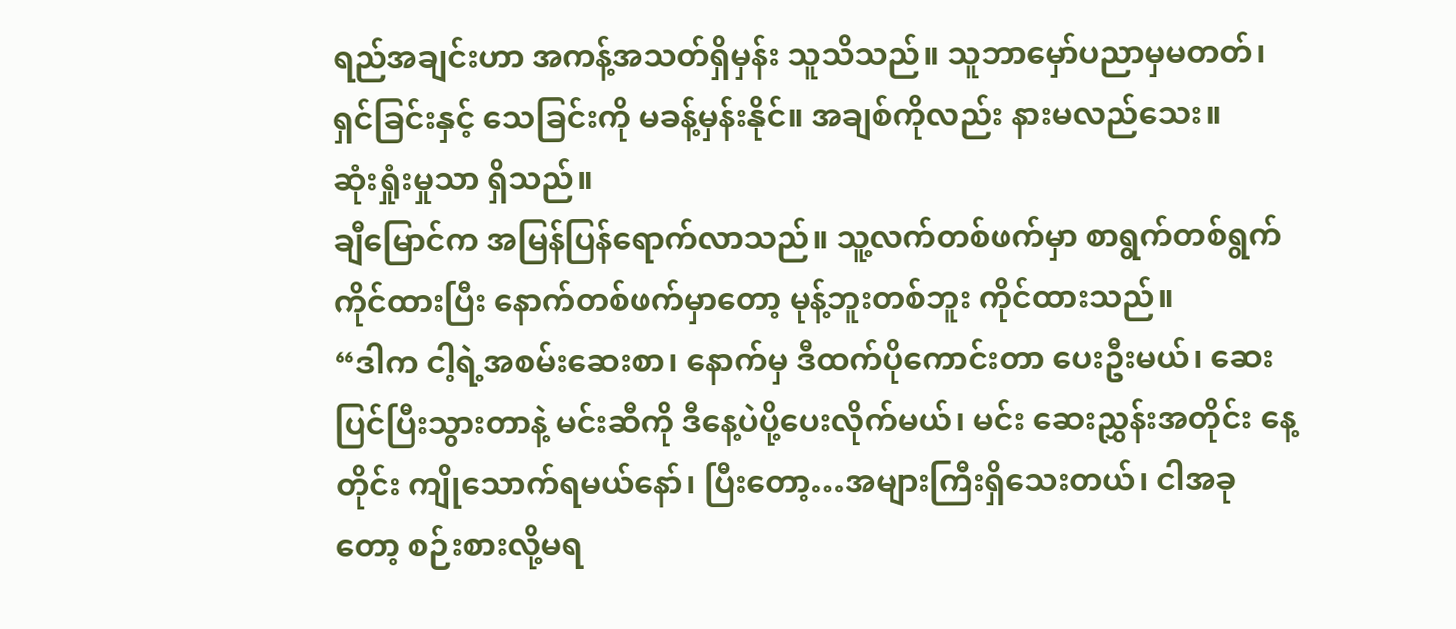ရည်အချင်းဟာ အကန့်အသတ်ရှိမှန်း သူသိသည်။ သူဘာမှော်ပညာမှမတတ်၊ ရှင်ခြင်းနှင့် သေခြင်းကို မခန့်မှန်းနိုင်။ အချစ်ကိုလည်း နားမလည်သေး။
ဆုံးရှုံးမှုသာ ရှိသည်။
ချီမြောင်က အမြန်ပြန်ရောက်လာသည်။ သူ့လက်တစ်ဖက်မှာ စာရွက်တစ်ရွက်ကိုင်ထားပြီး နောက်တစ်ဖက်မှာတော့ မုန့်ဘူးတစ်ဘူး ကိုင်ထားသည်။
“ဒါက ငါ့ရဲ့အစမ်းဆေးစာ၊ နောက်မှ ဒီထက်ပိုကောင်းတာ ပေးဦးမယ်၊ ဆေးပြင်ပြီးသွားတာနဲ့ မင်းဆီကို ဒီနေ့ပဲပို့ပေးလိုက်မယ်၊ မင်း ဆေးညွှန်းအတိုင်း နေ့တိုင်း ကျိုသောက်ရမယ်နော်၊ ပြီးတော့…အများကြီးရှိသေးတယ်၊ ငါအခုတော့ စဉ်းစားလို့မရ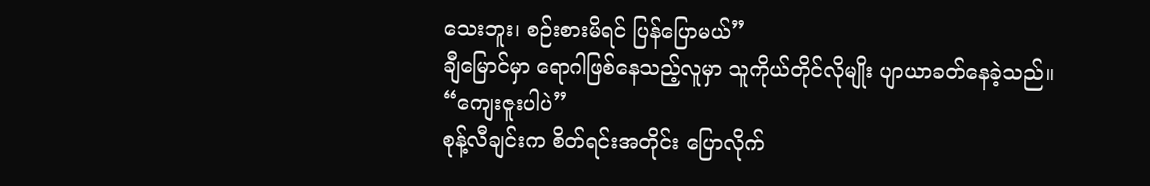သေးဘူး၊ စဉ်းစားမိရင် ပြန်ပြောမယ်”
ချီမြောင်မှာ ရောဂါဖြစ်နေသည့်လူမှာ သူကိုယ်တိုင်လိုမျိုး ပျာယာခတ်နေခဲ့သည်။
“ကျေးဇူးပါပဲ”
စုန့်လီချင်းက စိတ်ရင်းအတိုင်း ပြောလိုက်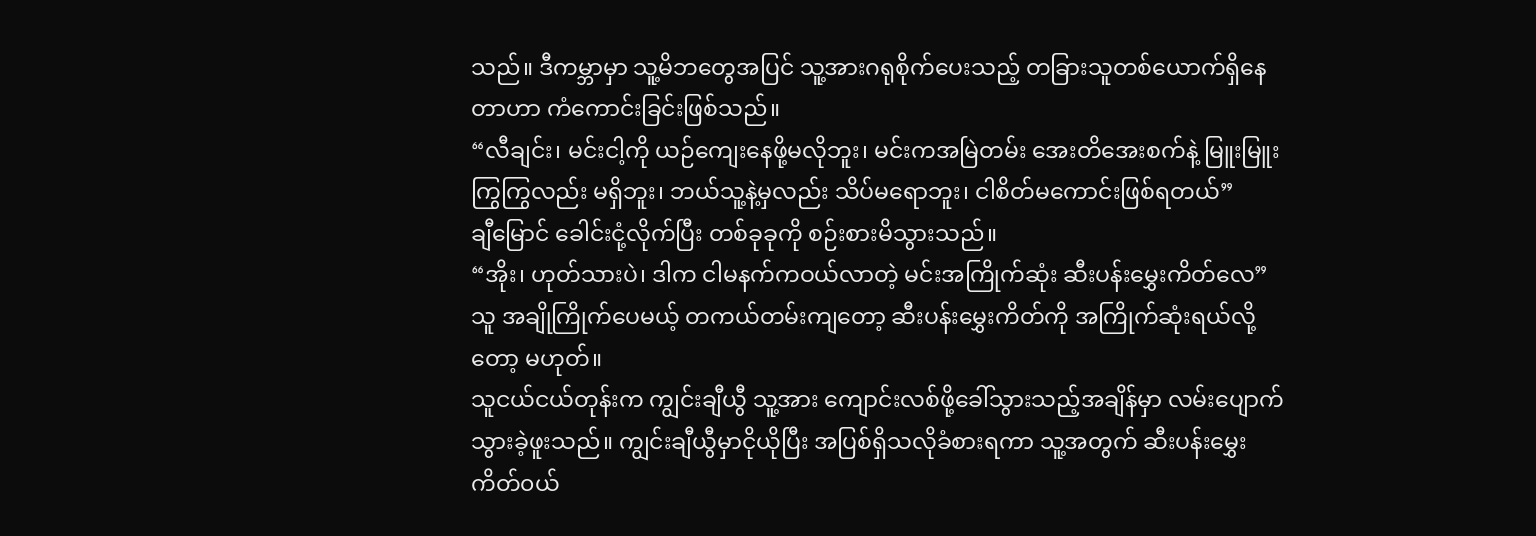သည်။ ဒီကမ္ဘာမှာ သူ့မိဘတွေအပြင် သူ့အားဂရုစိုက်ပေးသည့် တခြားသူတစ်ယောက်ရှိနေတာဟာ ကံကောင်းခြင်းဖြစ်သည်။
“လီချင်း၊ မင်းငါ့ကို ယဉ်ကျေးနေဖို့မလိုဘူး၊ မင်းကအမြဲတမ်း အေးတိအေးစက်နဲ့ မြူးမြူးကြွကြွလည်း မရှိဘူး၊ ဘယ်သူ့နဲ့မှလည်း သိပ်မရောဘူး၊ ငါစိတ်မကောင်းဖြစ်ရတယ်”
ချီမြောင် ခေါင်းငုံ့လိုက်ပြီး တစ်ခုခုကို စဉ်းစားမိသွားသည်။
“အိုး၊ ဟုတ်သားပဲ၊ ဒါက ငါမနက်ကဝယ်လာတဲ့ မင်းအကြိုက်ဆုံး ဆီးပန်းမွှေးကိတ်လေ”
သူ အချိုကြိုက်ပေမယ့် တကယ်တမ်းကျတော့ ဆီးပန်းမွှေးကိတ်ကို အကြိုက်ဆုံးရယ်လို့တော့ မဟုတ်။
သူငယ်ငယ်တုန်းက ကျွင်းချီယွီ သူ့အား ကျောင်းလစ်ဖို့ခေါ်သွားသည့်အချိန်မှာ လမ်းပျောက်သွားခဲ့ဖူးသည်။ ကျွင်းချီယွီမှာငိုယိုပြီး အပြစ်ရှိသလိုခံစားရကာ သူ့အတွက် ဆီးပန်းမွှေးကိတ်၀ယ်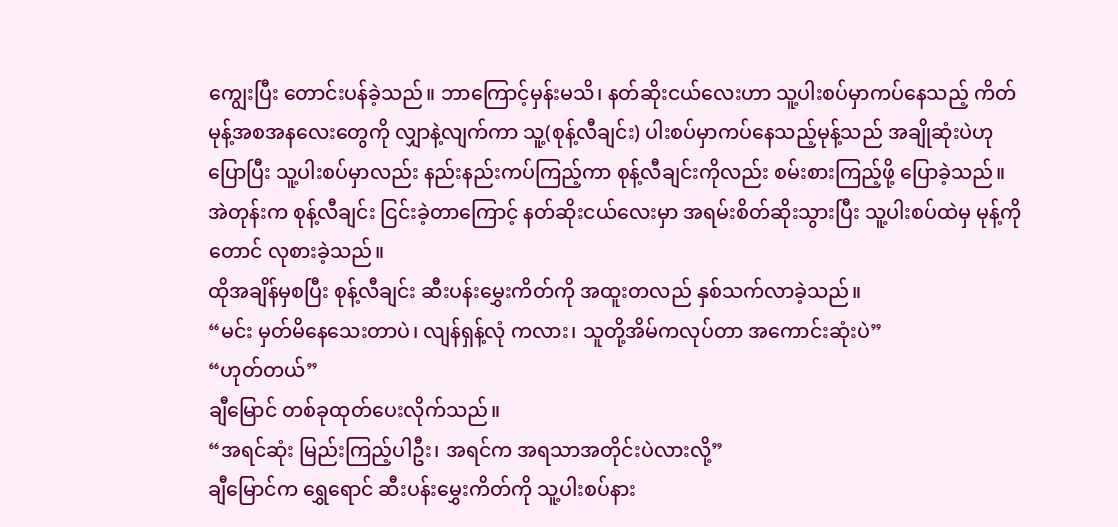ကျွေးပြီး တောင်းပန်ခဲ့သည်။ ဘာကြောင့်မှန်းမသိ၊ နတ်ဆိုးငယ်လေးဟာ သူ့ပါးစပ်မှာကပ်နေသည့် ကိတ်မုန့်အစအနလေးတွေကို လျှာနဲ့လျက်ကာ သူ့(စုန့်လီချင်း) ပါးစပ်မှာကပ်နေသည့်မုန့်သည် အချိုဆုံးပဲဟုပြောပြီး သူ့ပါးစပ်မှာလည်း နည်းနည်းကပ်ကြည့်ကာ စုန့်လီချင်းကိုလည်း စမ်းစားကြည့်ဖို့ ပြောခဲ့သည်။
အဲတုန်းက စုန့်လီချင်း ငြင်းခဲ့တာကြောင့် နတ်ဆိုးငယ်လေးမှာ အရမ်းစိတ်ဆိုးသွားပြီး သူ့ပါးစပ်ထဲမှ မုန့်ကိုတောင် လုစားခဲ့သည်။
ထိုအချိန်မှစပြီး စုန့်လီချင်း ဆီးပန်းမွှေးကိတ်ကို အထူးတလည် နှစ်သက်လာခဲ့သည်။
“မင်း မှတ်မိနေသေးတာပဲ၊ လျန်ရှန့်လုံ ကလား၊ သူတို့အိမ်ကလုပ်တာ အကောင်းဆုံးပဲ”
“ဟုတ်တယ်”
ချီမြောင် တစ်ခုထုတ်ပေးလိုက်သည်။
“အရင်ဆုံး မြည်းကြည့်ပါဦး၊ အရင်က အရသာအတိုင်းပဲလားလို့”
ချီမြောင်က ရွှေရောင် ဆီးပန်းမွှေးကိတ်ကို သူ့ပါးစပ်နား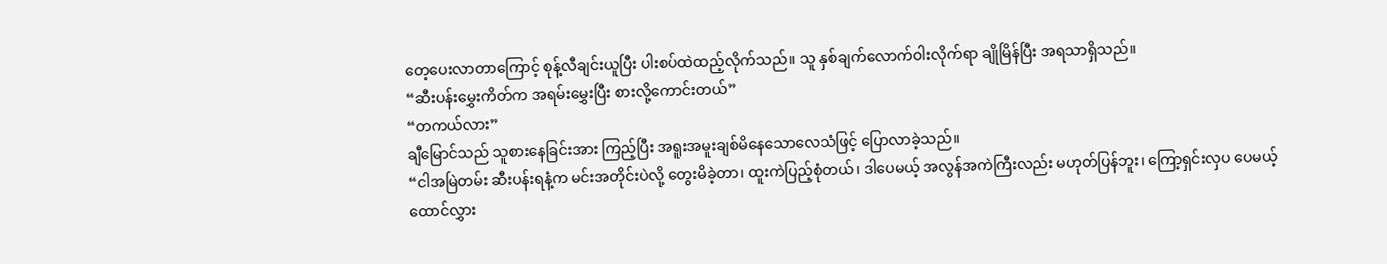တေ့ပေးလာတာကြောင့် စုန့်လီချင်းယူပြီး ပါးစပ်ထဲထည့်လိုက်သည်။ သူ နှစ်ချက်လောက်ဝါးလိုက်ရာ ချိုမြိန်ပြီး အရသာရှိသည်။
“ဆီးပန်းမွှေးကိတ်က အရမ်းမွှေးပြီး စားလို့ကောင်းတယ်”
“တကယ်လား”
ချီမြောင်သည် သူစားနေခြင်းအား ကြည့်ပြီး အရူးအမူးချစ်မိနေသောလေသံဖြင့် ပြောလာခဲ့သည်။
“ငါအမြဲတမ်း ဆီးပန်းရနံ့က မင်းအတိုင်းပဲလို့ တွေးမိခဲ့တာ၊ ထူးကဲပြည့်စုံတယ်၊ ဒါပေမယ့် အလွန်အကဲကြီးလည်း မဟုတ်ပြန်ဘူး၊ ကြော့ရှင်းလှပ ပေမယ့် ထောင်လွှား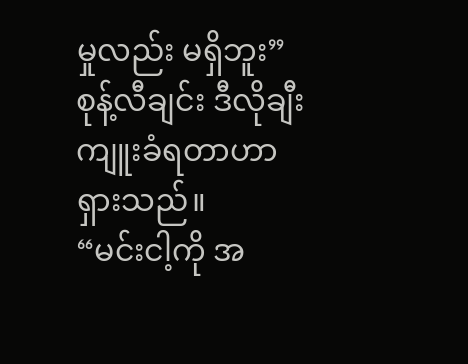မှုလည်း မရှိဘူး”
စုန့်လီချင်း ဒီလိုချီးကျူးခံရတာဟာ ရှားသည်။
“မင်းငါ့ကို အ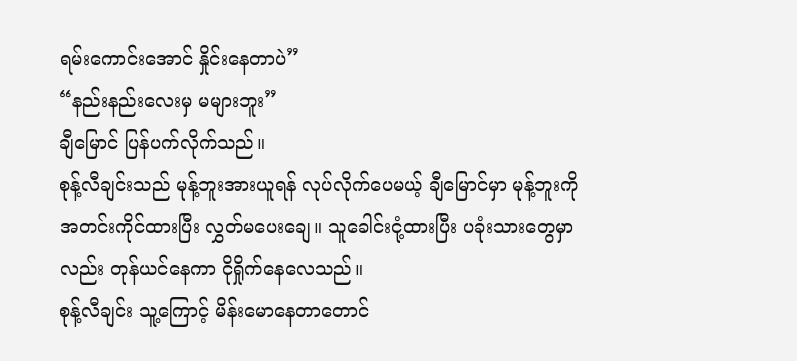ရမ်းကောင်းအောင် နှိုင်းနေတာပဲ”
“နည်းနည်းလေးမှ မများဘူး”
ချီမြောင် ပြန်ပက်လိုက်သည်။
စုန့်လီချင်းသည် မုန့်ဘူးအားယူရန် လုပ်လိုက်ပေမယ့် ချီမြောင်မှာ မုန့်ဘူးကို အတင်းကိုင်ထားပြီး လွှတ်မပေးချေ။ သူခေါင်းငုံ့ထားပြီး ပခုံးသားတွေမှာလည်း တုန်ယင်နေကာ ငိုရှိုက်နေလေသည်။
စုန့်လီချင်း သူ့ကြောင့် မိန်းမောနေတာတောင်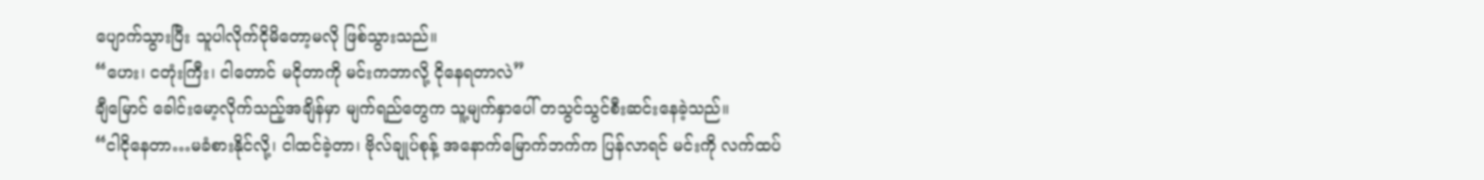ပျောက်သွားပြီး သူပါလိုက်ငိုမိတော့မလို ဖြစ်သွားသည်။
“ဟေး၊ ငတုံးကြီး၊ ငါတောင် မငိုတာကို မင်းကဘာလို့ ငိုနေရတာလဲ”
ချီမြောင် ခေါင်းမော့လိုက်သည့်အချိန်မှာ မျက်ရည်တွေက သူ့မျက်နှာပေါ် တသွင်သွင်စီးဆင်းနေခဲ့သည်။
“ငါငိုနေတာ…မခံစားနိုင်လို့၊ ငါထင်ခဲ့တာ၊ ဗိုလ်ချုပ်စုန့် အနောက်မြောက်ဘက်က ပြန်လာရင် မင်းကို လက်ထပ်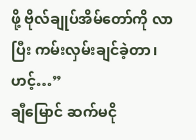ဖို့ ဗိုလ်ချုပ်အိမ်တော်ကို လာပြီး ကမ်းလှမ်းချင်ခဲ့တာ၊ ဟင့်…”
ချီမြောင် ဆက်မငို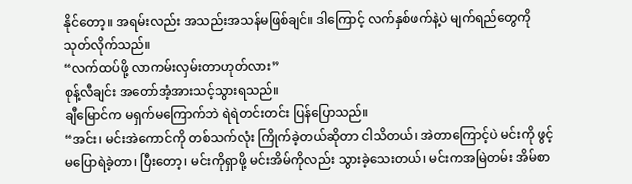နိုင်တော့။ အရမ်းလည်း အသည်းအသန်မဖြစ်ချင်။ ဒါကြောင့် လက်နှစ်ဖက်နဲ့ပဲ မျက်ရည်တွေကို သုတ်လိုက်သည်။
“လက်ထပ်ဖို့ လာကမ်းလှမ်းတာဟုတ်လား”
စုန့်လီချင်း အတော်အံ့အားသင့်သွားရသည်။
ချီမြောင်က မရှက်မကြောက်ဘဲ ရဲရဲတင်းတင်း ပြန်ပြောသည်။
“အင်း၊ မင်းအဲကောင်ကို တစ်သက်လုံး ကြိုက်ခဲ့တယ်ဆိုတာ ငါသိတယ်၊ အဲတာကြောင့်ပဲ မင်းကို ဖွင့်မပြောရဲခဲ့တာ၊ ပြီးတော့၊ မင်းကိုရှာဖို့ မင်းအိမ်ကိုလည်း သွားခဲ့သေးတယ်၊ မင်းကအမြဲတမ်း အိမ်စာ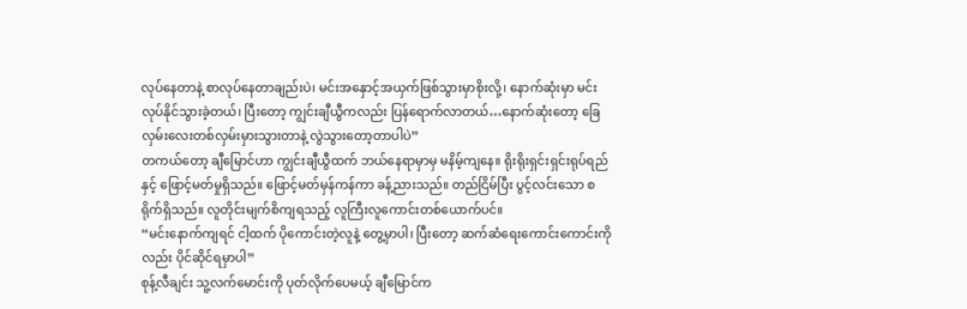လုပ်နေတာနဲ့ စာလုပ်နေတာချည်းပဲ၊ မင်းအနှောင့်အယှက်ဖြစ်သွားမှာစိုးလို့၊ နောက်ဆုံးမှာ မင်းလုပ်နိုင်သွားခဲ့တယ်၊ ပြီးတော့ ကျွင်းချီယွီကလည်း ပြန်ရောက်လာတယ်…နောက်ဆုံးတော့ ခြေလှမ်းလေးတစ်လှမ်းမှားသွားတာနဲ့ လွဲသွားတော့တာပါပဲ”
တကယ်တော့ ချီမြောင်ဟာ ကျွင်းချီယွီထက် ဘယ်နေရာမှာမှ မနိမ့်ကျနေ။ ရိုးရိုးရှင်းရှင်းရုပ်ရည်နှင့် ဖြောင့်မတ်မှုရှိသည်။ ဖြောင့်မတ်မှန်ကန်ကာ ခန့်ညားသည်။ တည်ငြိမ်ပြီး ပွင့်လင်းသော စရိုက်ရှိသည်။ လူတိုင်းမျက်စိကျရသည့် လူကြီးလူကောင်းတစ်ယောက်ပင်။
“မင်းနောက်ကျရင် ငါ့ထက် ပိုကောင်းတဲ့လူနဲ့ တွေ့မှာပါ၊ ပြီးတော့ ဆက်ဆံရေးကောင်းကောင်းကိုလည်း ပိုင်ဆိုင်ရမှာပါ”
စုန့်လီချင်း သူ့လက်မောင်းကို ပုတ်လိုက်ပေမယ့် ချီမြောင်က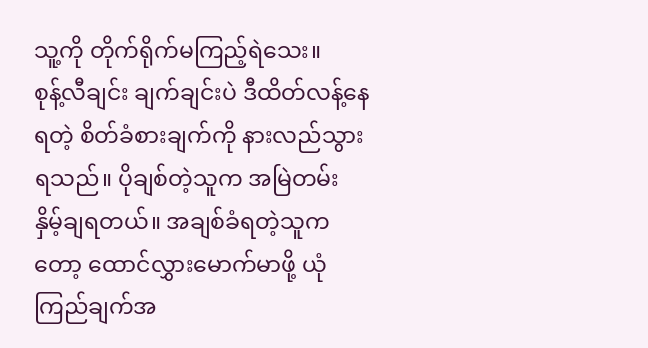သူ့ကို တိုက်ရိုက်မကြည့်ရဲသေး။
စုန့်လီချင်း ချက်ချင်းပဲ ဒီထိတ်လန့်နေရတဲ့ စိတ်ခံစားချက်ကို နားလည်သွားရသည်။ ပိုချစ်တဲ့သူက အမြဲတမ်း နှိမ့်ချရတယ်။ အချစ်ခံရတဲ့သူကတော့ ထောင်လွှားမောက်မာဖို့ ယုံကြည်ချက်အ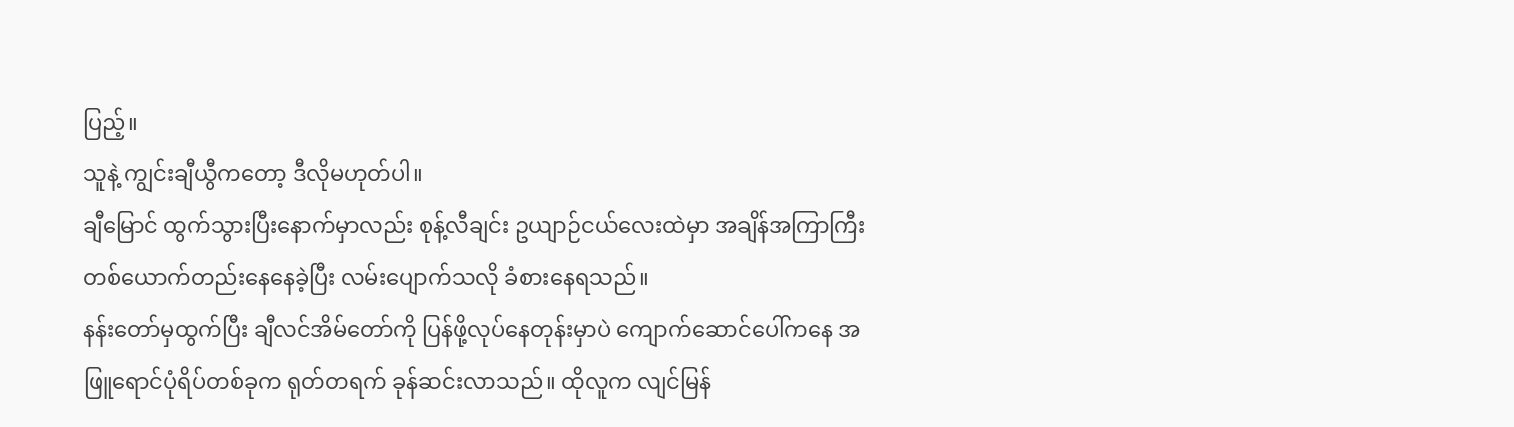ပြည့်။
သူနဲ့ ကျွင်းချီယွီကတော့ ဒီလိုမဟုတ်ပါ။
ချီမြောင် ထွက်သွားပြီးနောက်မှာလည်း စုန့်လီချင်း ဥယျာဉ်ငယ်လေးထဲမှာ အချိန်အကြာကြီး တစ်ယောက်တည်းနေနေခဲ့ပြီး လမ်းပျောက်သလို ခံစားနေရသည်။
နန်းတော်မှထွက်ပြီး ချီလင်အိမ်တော်ကို ပြန်ဖို့လုပ်နေတုန်းမှာပဲ ကျောက်ဆောင်ပေါ်ကနေ အဖြူရောင်ပုံရိပ်တစ်ခုက ရုတ်တရက် ခုန်ဆင်းလာသည်။ ထိုလူက လျင်မြန်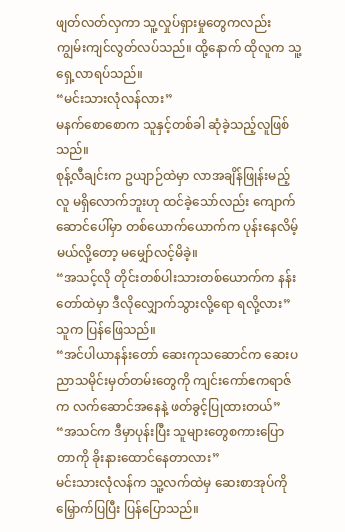ဖျတ်လတ်လှကာ သူ့လှုပ်ရှားမှုတွေကလည်း ကျွမ်းကျင်လွတ်လပ်သည်။ ထို့နောက် ထိုလူက သူ့ရှေ့လာရပ်သည်။
“မင်းသားလုံလန်လား”
မနက်စောစောက သူနှင့်တစ်ခါ ဆုံခဲ့သည့်လူဖြစ်သည်။
စုန့်လီချင်းက ဥယျာဉ်ထဲမှာ လာအချိန်ဖြုန်းမည့်လူ မရှိလောက်ဘူးဟု ထင်ခဲ့သော်လည်း ကျောက်ဆောင်ပေါ်မှာ တစ်ယောက်ယောက်က ပုန်းနေလိမ့်မယ်လို့တော့ မမျှော်လင့်မိခဲ့။
“အသင့်လို တိုင်းတစ်ပါးသားတစ်ယောက်က နန်းတော်ထဲမှာ ဒီလိုလျှောက်သွားလို့ရော ရလို့လား”
သူက ပြန်ဖြေသည်။
“အင်ပါယာနန်းတော် ဆေးကုသဆောင်က ဆေးပညာသမိုင်းမှတ်တမ်းတွေကို ကျင်းကော်ဧကရာဇ်က လက်ဆောင်အနေနဲ့ ဖတ်ခွင့်ပြုထားတယ်”
“အသင်က ဒီမှာပုန်းပြီး သူများတွေစကားပြောတာကို ခိုးနားထောင်နေတာလား”
မင်းသားလုံလန်က သူ့လက်ထဲမှ ဆေးစာအုပ်ကို မြှောက်ပြပြီး ပြန်ပြောသည်။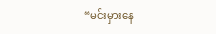“မင်းမှားနေ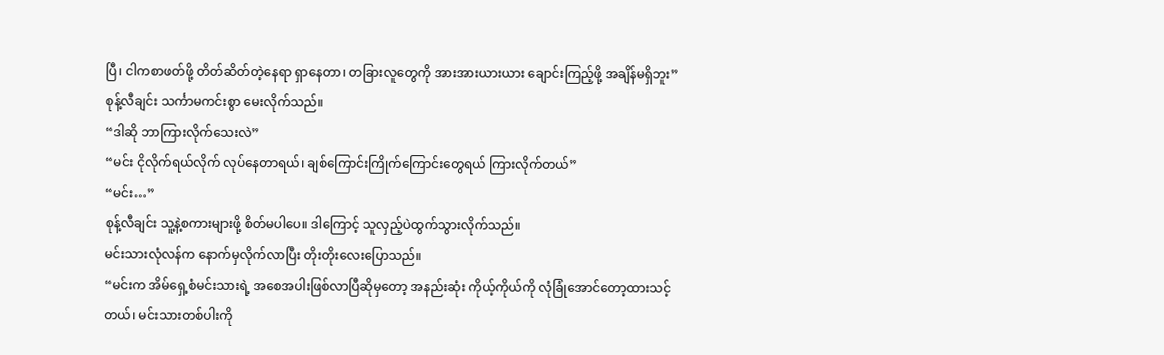ပြီ၊ ငါကစာဖတ်ဖို့ တိတ်ဆိတ်တဲ့နေရာ ရှာနေတာ၊ တခြားလူတွေကို အားအားယားယား ချောင်းကြည့်ဖို့ အချိန်မရှိဘူး”
စုန့်လီချင်း သင်္ကာမကင်းစွာ မေးလိုက်သည်။
“ဒါဆို ဘာကြားလိုက်သေးလဲ”
“မင်း ငိုလိုက်ရယ်လိုက် လုပ်နေတာရယ်၊ ချစ်ကြောင်းကြိုက်ကြောင်းတွေရယ် ကြားလိုက်တယ်”
“မင်း…”
စုန့်လီချင်း သူ့နဲ့စကားများဖို့ စိတ်မပါပေ။ ဒါကြောင့် သူလှည့်ပဲထွက်သွားလိုက်သည်။
မင်းသားလုံလန်က နောက်မှလိုက်လာပြီး တိုးတိုးလေးပြောသည်။
“မင်းက အိမ်ရှေ့စံမင်းသားရဲ့ အစေအပါးဖြစ်လာပြီဆိုမှတော့ အနည်းဆုံး ကိုယ့်ကိုယ်ကို လုံခြုံအောင်တော့ထားသင့်တယ်၊ မင်းသားတစ်ပါးကို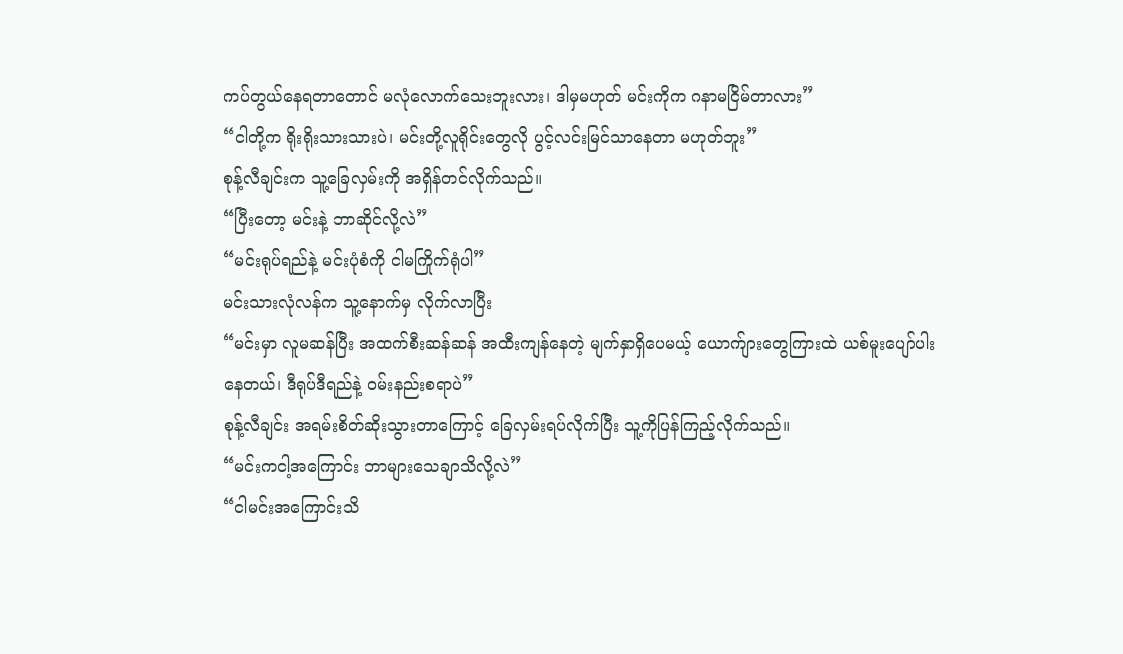ကပ်တွယ်နေရတာတောင် မလုံလောက်သေးဘူးလား၊ ဒါမှမဟုတ် မင်းကိုက ဂနာမငြိမ်တာလား”
“ငါတို့က ရိုးရိုးသားသားပဲ၊ မင်းတို့လူရိုင်းတွေလို ပွင့်လင်းမြင်သာနေတာ မဟုတ်ဘူး”
စုန့်လီချင်းက သူ့ခြေလှမ်းကို အရှိန်တင်လိုက်သည်။
“ပြီးတော့ မင်းနဲ့ ဘာဆိုင်လို့လဲ”
“မင်းရုပ်ရည်နဲ့ မင်းပုံစံကို ငါမကြိုက်ရုံပါ”
မင်းသားလုံလန်က သူ့နောက်မှ လိုက်လာပြီး
“မင်းမှာ လူမဆန်ပြီး အထက်စီးဆန်ဆန် အထီးကျန်နေတဲ့ မျက်နှာရှိပေမယ့် ယောက်ျားတွေကြားထဲ ယစ်မူးပျော်ပါးနေတယ်၊ ဒီရုပ်ဒီရည်နဲ့ ဝမ်းနည်းစရာပဲ”
စုန့်လီချင်း အရမ်းစိတ်ဆိုးသွားတာကြောင့် ခြေလှမ်းရပ်လိုက်ပြီး သူ့ကိုပြန်ကြည့်လိုက်သည်။
“မင်းကငါ့အကြောင်း ဘာများသေချာသိလို့လဲ”
“ငါမင်းအကြောင်းသိ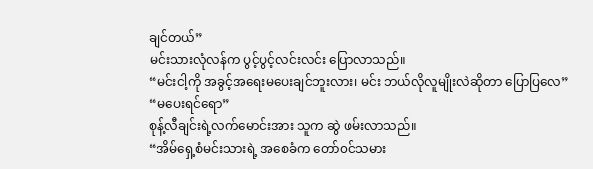ချင်တယ်”
မင်းသားလုံလန်က ပွင့်ပွင့်လင်းလင်း ပြောလာသည်။
“မင်းငါ့ကို အခွင့်အရေးမပေးချင်ဘူးလား၊ မင်း ဘယ်လိုလူမျိုးလဲဆိုတာ ပြောပြလေ”
“မပေးရင်ရော”
စုန့်လီချင်းရဲ့လက်မောင်းအား သူက ဆွဲ ဖမ်းလာသည်။
“အိမ်ရှေ့စံမင်းသားရဲ့ အစေခံက တော်၀င်သမား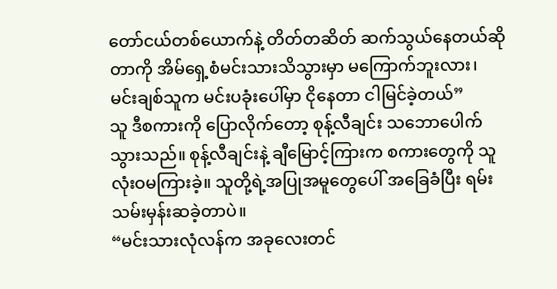တော်ငယ်တစ်ယောက်နဲ့ တိတ်တဆိတ် ဆက်သွယ်နေတယ်ဆိုတာကို အိမ်ရှေ့စံမင်းသားသိသွားမှာ မကြောက်ဘူးလား၊ မင်းချစ်သူက မင်းပခုံးပေါ်မှာ ငိုနေတာ ငါမြင်ခဲ့တယ်”
သူ ဒီစကားကို ပြောလိုက်တော့ စုန့်လီချင်း သဘောပေါက်သွားသည်။ စုန့်လီချင်းနဲ့ ချီမြောင့်ကြားက စကားတွေကို သူလုံးဝမကြားခဲ့။ သူတို့ရဲ့အပြုအမူတွေပေါ် အခြေခံပြီး ရမ်းသမ်းမှန်းဆခဲ့တာပဲ။
“မင်းသားလုံလန်က အခုလေးတင်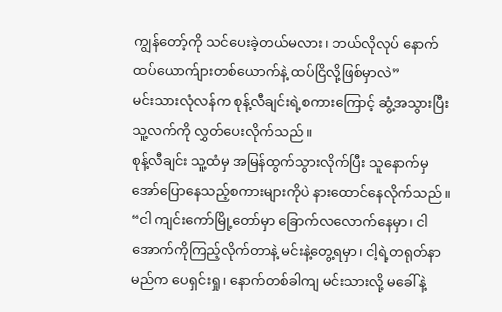ကျွန်တော့်ကို သင်ပေးခဲ့တယ်မလား၊ ဘယ်လိုလုပ် နောက်ထပ်ယောက်ျားတစ်ယောက်နဲ့ ထပ်ငြိလို့ဖြစ်မှာလဲ”
မင်းသားလုံလန်က စုန့်လီချင်းရဲ့စကားကြောင့် ဆွံ့အသွားပြီး သူ့လက်ကို လွှတ်ပေးလိုက်သည်။
စုန့်လီချင်း သူ့ထံမှ အမြန်ထွက်သွားလိုက်ပြီး သူနောက်မှ အော်ပြောနေသည့်စကားများကိုပဲ နားထောင်နေလိုက်သည်။
“ငါ ကျင်းကော်မြို့တော်မှာ ခြောက်လလောက်နေမှာ၊ ငါအောက်ကိုကြည့်လိုက်တာနဲ့ မင်းနဲ့တွေ့ရမှာ၊ ငါ့ရဲ့တရုတ်နာမည်က ပေရှင်းရှု၊ နောက်တစ်ခါကျ မင်းသားလို့ မခေါ်နဲ့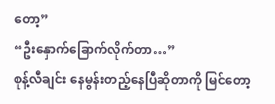တော့”
“ဦးနှောက်ခြောက်လိုက်တာ…”
စုန့်လီချင်း နေမွန်းတည့်နေပြီဆိုတာကို မြင်တော့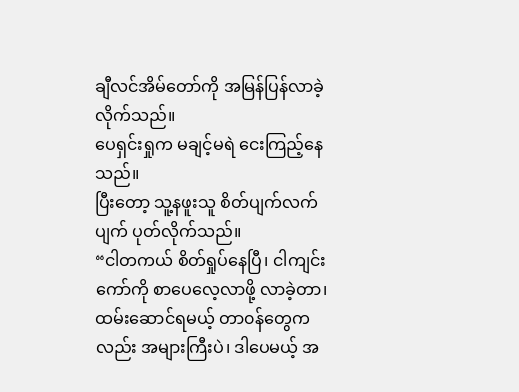ချီလင်အိမ်တော်ကို အမြန်ပြန်လာခဲ့လိုက်သည်။
ပေရှင်းရှုက မချင့်မရဲ ငေးကြည့်နေသည်။
ပြီးတော့ သူ့နဖူးသူ စိတ်ပျက်လက်ပျက် ပုတ်လိုက်သည်။
“ငါတကယ် စိတ်ရှုပ်နေပြီ၊ ငါကျင်းကော်ကို စာပေလေ့လာဖို့ လာခဲ့တာ၊ ထမ်းဆောင်ရမယ့် တာ၀န်တွေကလည်း အများကြီးပဲ၊ ဒါပေမယ့် အ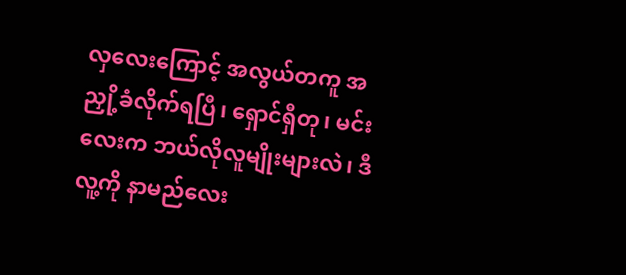လှလေးကြောင့် အလွယ်တကူ အညှို့ခံလိုက်ရပြီ၊ ရှောင်ရှီတု၊ မင်းလေးက ဘယ်လိုလူမျိုးများလဲ၊ ဒီလူ့ကို နာမည်လေး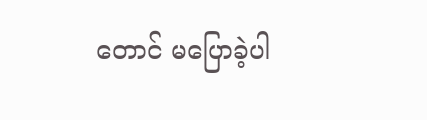တောင် မပြောခဲ့ပါ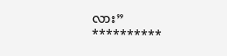လား”
**********